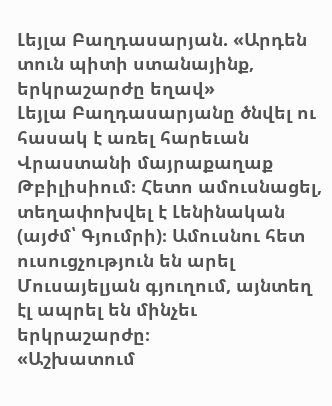Լեյլա Բաղդասարյան. «Արդեն տուն պիտի ստանայինք, երկրաշարժը եղավ»
Լեյլա Բաղդասարյանը ծնվել ու հասակ է առել հարեւան Վրաստանի մայրաքաղաք Թբիլիսիում։ Հետո ամուսնացել, տեղափոխվել է Լենինական (այժմ՝ Գյումրի)։ Ամուսնու հետ ուսուցչություն են արել Մուսայելյան գյուղում, այնտեղ էլ ապրել են մինչեւ երկրաշարժը։
«Աշխատում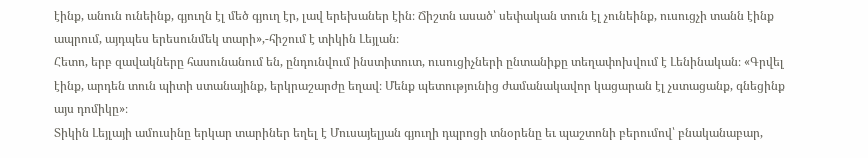էինք, անուն ունեինք, գյուղն էլ մեծ գյուղ էր, լավ երեխաներ էին։ Ճիշտն ասած՝ սեփական տուն էլ չունեինք, ուսուցչի տանն էինք ապրում, այդպես երեսունմեկ տարի»,-հիշում է տիկին Լեյլան։
Հետո, երբ զավակները հասունանում են, ընդունվում ինստիտուտ, ուսուցիչների ընտանիքը տեղափոխվում է Լենինական։ «Գրվել էինք, արդեն տուն պիտի ստանայինք, երկրաշարժը եղավ։ Մենք պետությունից ժամանակավոր կացարան էլ չստացանք, գնեցինք այս դոմիկը»։
Տիկին Լեյլայի ամուսինը երկար տարիներ եղել է Մուսայելյան գյուղի դպրոցի տնօրենը եւ պաշտոնի բերումով՝ բնականաբար,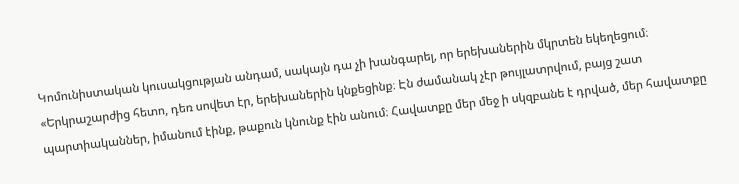Կոմունիստական կուսակցության անդամ, սակայն դա չի խանգարել, որ երեխաներին մկրտեն եկեղեցում։ «Երկրաշարժից հետո, դեռ սովետ էր, երեխաներին կնքեցինք։ Էն ժամանակ չէր թույլատրվում, բայց շատ պարտիականներ, իմանում էինք, թաքուն կնունք էին անում։ Հավատքը մեր մեջ ի սկզբանե է դրված, մեր հավատքը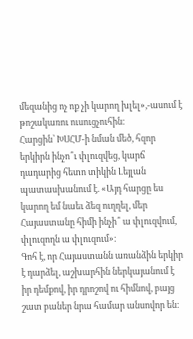մեզանից ոչ ոք չի կարող խլել»,-ասում է թոշակառու ուսուցչուհին։
Հարցին՝ ԽՍՀՄ-ի նման մեծ, հզոր երկիրն ինչո՞ւ փլուզվեց, կարճ դադարից հետո տիկին Լեյլան պատասխանում է. «Այդ հարցը ես կարող եմ նաեւ ձեզ ուղղել, մեր Հայաստանը հիմի ինչի՞ ա փլուզվում, փլուզողն ա փլուզում»։
Գոհ է, որ Հայաստանն առանձին երկիր է դարձել, աշխարհին ներկայանում է իր դեմքով, իր դրոշով ու հիմնով, բայց շատ բաներ նրա համար անսովոր են։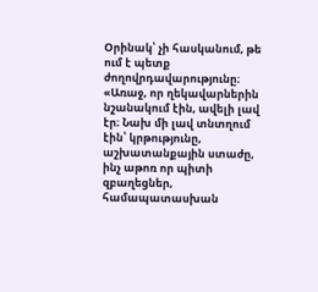Օրինակ՝ չի հասկանում, թե ում է պետք ժողովրդավարությունը։ «Առաջ, որ ղեկավարներին նշանակում էին, ավելի լավ էր։ Նախ մի լավ տնտղում էին՝ կրթությունը, աշխատանքային ստաժը, ինչ աթոռ որ պիտի զբաղեցներ, համապատասխան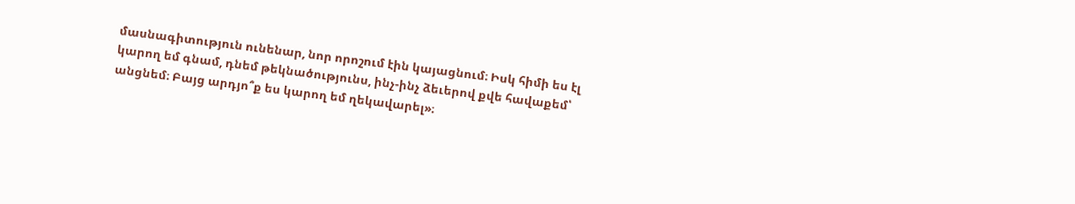մասնագիտություն ունենար, նոր որոշում էին կայացնում։ Իսկ հիմի ես էլ կարող եմ գնամ, դնեմ թեկնածությունս, ինչ-ինչ ձեւերով քվե հավաքեմ՝ անցնեմ։ Բայց արդյո՞ք ես կարող եմ ղեկավարել»։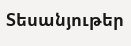Տեսանյութեր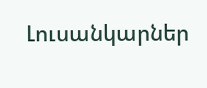Լուսանկարներ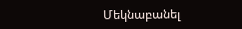Մեկնաբանել